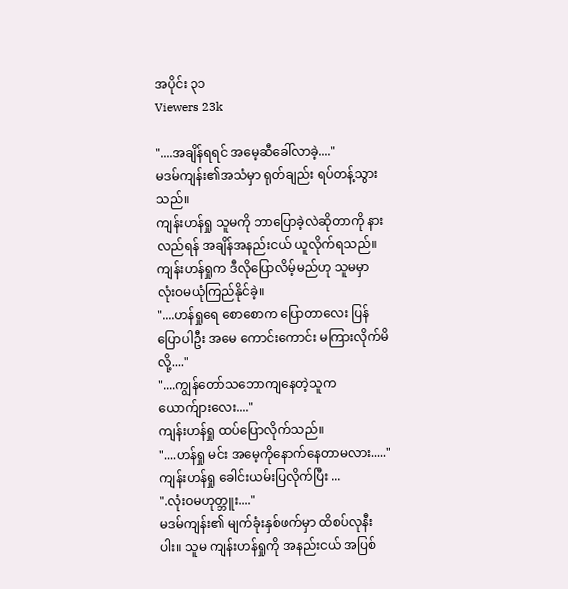အပိုင်း ၃၁
Viewers 23k

"....အချိန်ရရင် အမေ့ဆီခေါ်လာခဲ့...."
မဒမ်ကျန်း၏အသံမှာ ရုတ်ချည်း ရပ်တန့်သွားသည်။
ကျန်းဟန်ရှု သူမကို ဘာပြောခဲ့လဲဆိုတာကို နားလည်ရန် အချိန်အနည်းငယ် ယူလိုက်ရသည်။ ကျန်းဟန်ရှုက ဒီလိုပြောလိမ့်မည်ဟု သူမမှာ လုံးဝမယုံကြည်နိုင်ခဲ့။
"....ဟန်ရှုရေ စောစောက ပြောတာလေး ပြန်ပြောပါဦး အမေ ကောင်းကောင်း မကြားလိုက်မိလို့...."
"....ကျွန်တော်သဘောကျနေတဲ့သူက ယောက်ျားလေး...."
ကျန်းဟန်ရှု ထပ်ပြောလိုက်သည်။
"....ဟန်ရှု မင်း အမေ့ကိုနောက်နေတာမလား....."
ကျန်းဟန်ရှု ခေါင်းယမ်းပြလိုက်ပြီး ...
".လုံးဝမဟုတ္ဘူး...."
မဒမ်ကျန်း၏ မျက်ခုံးနှစ်ဖက်မှာ ထိစပ်လုနီးပါး။ သူမ ကျန်းဟန်ရှုကို အနည်းငယ် အပြစ်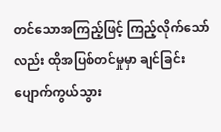တင်သောအကြည့်ဖြင့် ကြည့်လိုက်‌သော်လည်း ထိုအပြစ်တင်မှုမှာ ချင်ခြင်းပျောက်ကွယ်သွား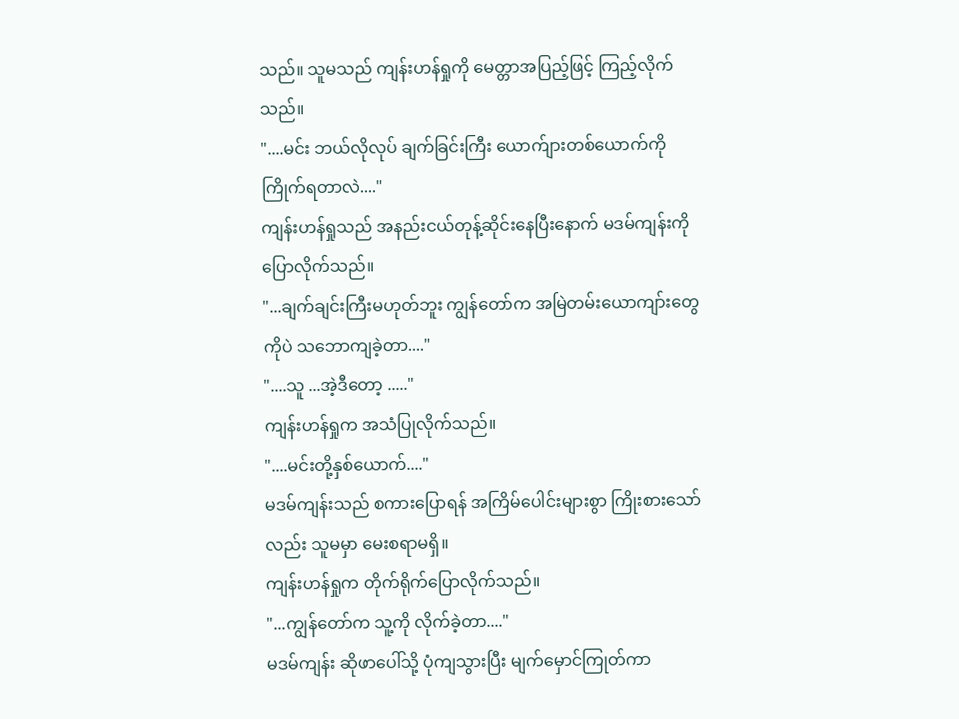သည်။ သူမသည် ကျန်းဟန်ရှုကို မေတ္တာအပြည့်ဖြင့် ကြည့်လိုက်သည်။
"....မင်း ဘယ်လိုလုပ် ချက်ခြင်းကြီး ယောက်ျားတစ်ယောက်ကို ကြိုက်ရတာလဲ...."
ကျန်းဟန်ရှုသည် အနည်းငယ်တုန့်ဆိုင်းနေပြီးနောက် မဒမ်ကျန်းကို ပြောလိုက်သည်။
"...ချက်ချင်းကြီးမဟုတ်ဘူး ကျွန်တော်က အမြဲတမ်းယောကျာ်းတွေကိုပဲ သဘောကျခဲ့တာ...."
"....သူ ...အဲ့ဒီတော့ ....."
ကျန်းဟန်ရှုက အသံပြုလိုက်သည်။
"....မင်းတို့နှစ်ယောက်...."
မဒမ်ကျန်းသည် စကားပြောရန် အကြိမ်ပေါင်းများစွာ ကြိုးစားသော်လည်း သူမမှာ မေးစရာမရှိ။
ကျန်းဟန်ရှုက တိုက်ရိုက်ပြောလိုက်သည်။
"...ကျွန်တော်က သူ့ကို လိုက်ခဲ့တာ...."
မဒမ်ကျန်း ဆိုဖာပေါ်သို့ ပုံကျသွားပြီး မျက်မှောင်ကြုတ်ကာ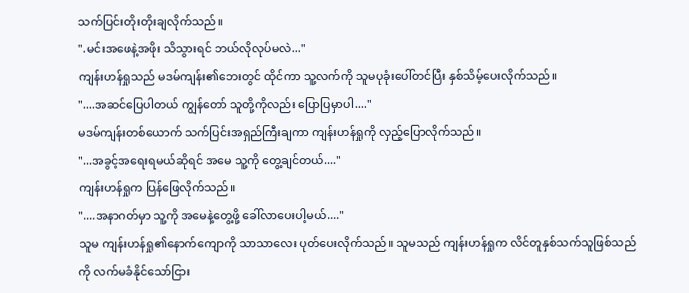သက်ပြင်းတိုးတိုးချလိုက်သည်။
".မင်းအဖေနဲ့အဖိုး သိသွားရင် ဘယ်လိုလုပ်မလဲ..."
ကျန်းဟန်ရှုသည် မဒမ်ကျန်း၏ဘေးတွင် ထိုင်ကာ သူ့လက်ကို သူမပုခုံးပေါ်တင်ပြီး နှစ်သိမ့်ပေးလိုက်သည်။
"....အဆင်ပြေပါတယ် ကျွန်တော် သူတို့ကိုလည်း ပြောပြမှာပါ...."
မဒမ်ကျန်းတစ်ယောက် သက်ပြင်းအရှည်ကြီးချကာ ကျန်းဟန်ရှုကို လှည့်ပြောလိုက်သည်။
"...အခွင့်အရေးရမယ်ဆိုရင် အမေ သူ့ကို တွေ့ချင်တယ်...."
ကျန်းဟန်ရှုက ပြန်ဖြေလိုက်သည်။
"....အနာဂတ်မှာ သူ့ကို အမေနဲ့တွေ့ဖို့ ခေါ်လာပေးပါ့မယ်...."
သူမ ကျန်းဟန်ရှု၏နောက်ကျောကို သာသာလေး ပုတ်ပေးလိုက်သည်။ သူမသည် ကျန်းဟန်ရှုက လိင်တူနှစ်သက်သူဖြစ်သည်ကို လက်မခံနိုင်သော်ငြား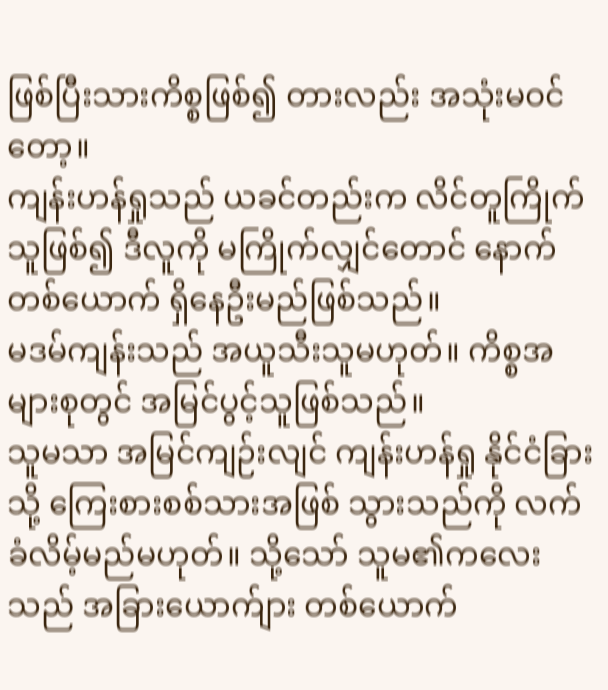ဖြစ်ပြီးသားကိစ္စဖြစ်၍ တားလည်း အသုံးမဝင်တော့။
ကျန်းဟန်ရှုသည် ယခင်တည်းက လိင်တူကြိုက်သူဖြစ်၍ ဒီလူကို မကြိုက်လျှင်တောင် နောက်တစ်ယောက် ရှိနေဦးမည်ဖြစ်သည်။
မဒမ်ကျန်းသည် အယူသီးသူမဟုတ်။ ကိစ္စအများစုတွင် အမြင်ပွင့်သူဖြစ်သည်။
သူမသာ အမြင်ကျဉ်းလျင် ကျန်းဟန်ရှု နိုင်ငံခြားသို့ ကြေးစားစစ်သားအဖြစ် သွားသည်ကို လက်ခံလိမ့်မည်မဟုတ်။ သို့သော် သူမ၏ကလေးသည် အခြားယောက်ျား တစ်ယောက်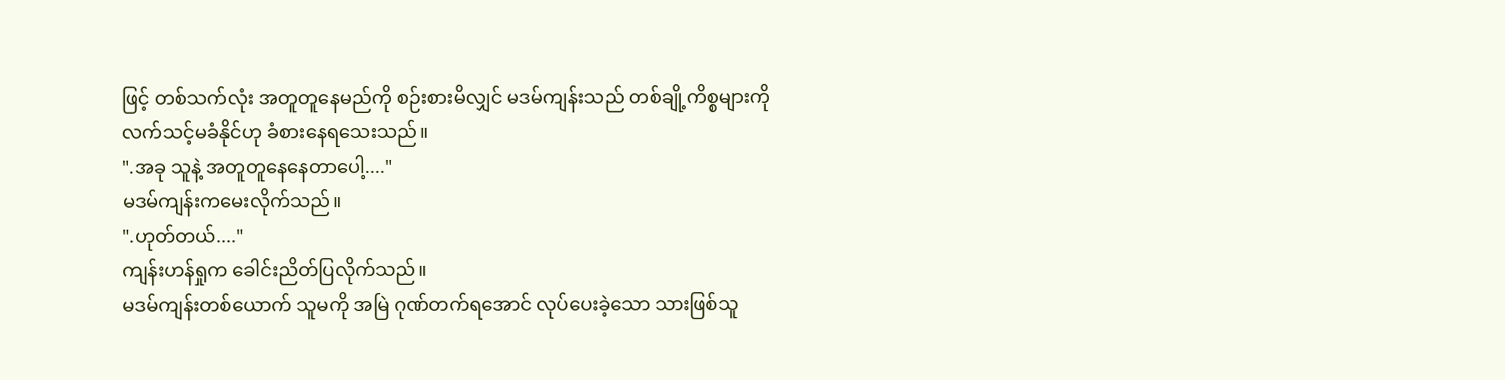ဖြင့် တစ်သက်လုံး အတူတူနေမည်ကို စဉ်းစားမိလျှင် မဒမ်ကျန်းသည် တစ်ချို့ကိစ္စများကို လက်သင့်မခံနိုင်ဟု ခံစားနေရသေးသည်။
".အခု သူနဲ့ အတူတူနေနေတာပေါ့...."
မဒမ်ကျန်းကမေးလိုက်သည်။
".ဟုတ်တယ်...."
ကျန်းဟန်ရှုက ခေါင်းညိတ်ပြလိုက်သည်။
မဒမ်ကျန်းတစ်ယောက် သူမကို အမြဲ ဂုဏ်တက်ရအောင် လုပ်ပေးခဲ့သော သားဖြစ်သူ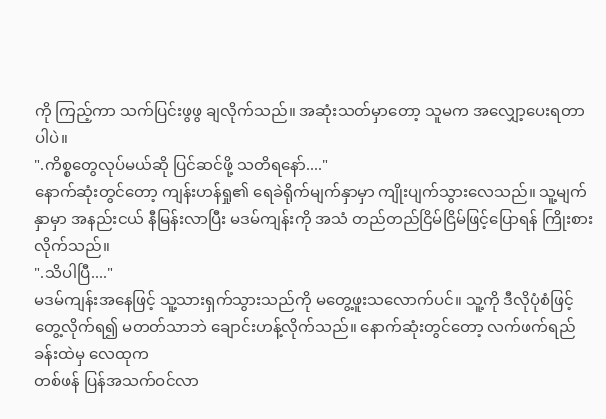ကို ကြည့်ကာ သက်ပြင်းဖွဖွ ချလိုက်သည်။ အဆုံးသတ်မှာတော့ သူမက အလျှော့ပေးရတာပါပဲ။
".ကိစ္စတွေလုပ်မယ်ဆို ပြင်ဆင်ဖို့ သတိရနော်...."
နောက်ဆုံးတွင်တော့ ကျန်းဟန်ရှု၏ ရေခဲရိုက်မျက်နှာမှာ ကျိုးပျက်သွားလေသည်။ သူ့မျက်နှာမှာ အနည်းငယ် နီမြန်း‌လာပြီး မဒမ်ကျန်းကို အသံ တည်တည်ငြိမ်ငြိမ်ဖြင့်ပြောရန် ကြိုးစားလိုက်သည်။
".သိပါပြီ...."
မဒမ်ကျန်းအနေဖြင့် သူ့သားရှက်သွားသည်ကို မတွေ့ဖူးသလောက်ပင်။ သူ့ကို ဒီလိုပုံစံဖြင့်တွေ့လိုက်ရ၍ မတတ်သာဘဲ ချောင်းဟန့်လိုက်သည်။ နောက်ဆုံးတွင်တော့ လက်ဖက်ရည်ခန်းထဲမှ လေထုက
တစ်ဖန် ပြန်အသက်ဝင်လာ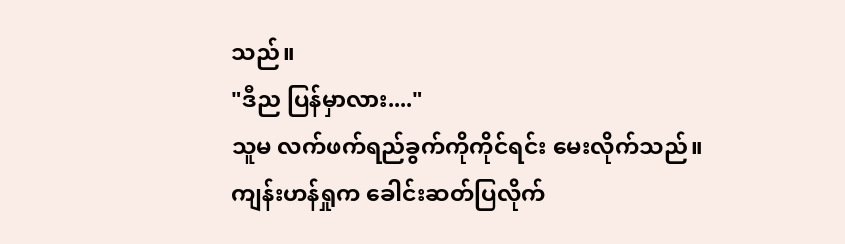သည်။
"ဒီည ပြန်မှာလား...."
သူမ လက်ဖက်ရည်ခွက်ကိုကိုင်ရင်း မေးလိုက်သည်။
ကျန်းဟန်ရှုက ခေါင်းဆတ်ပြလိုက်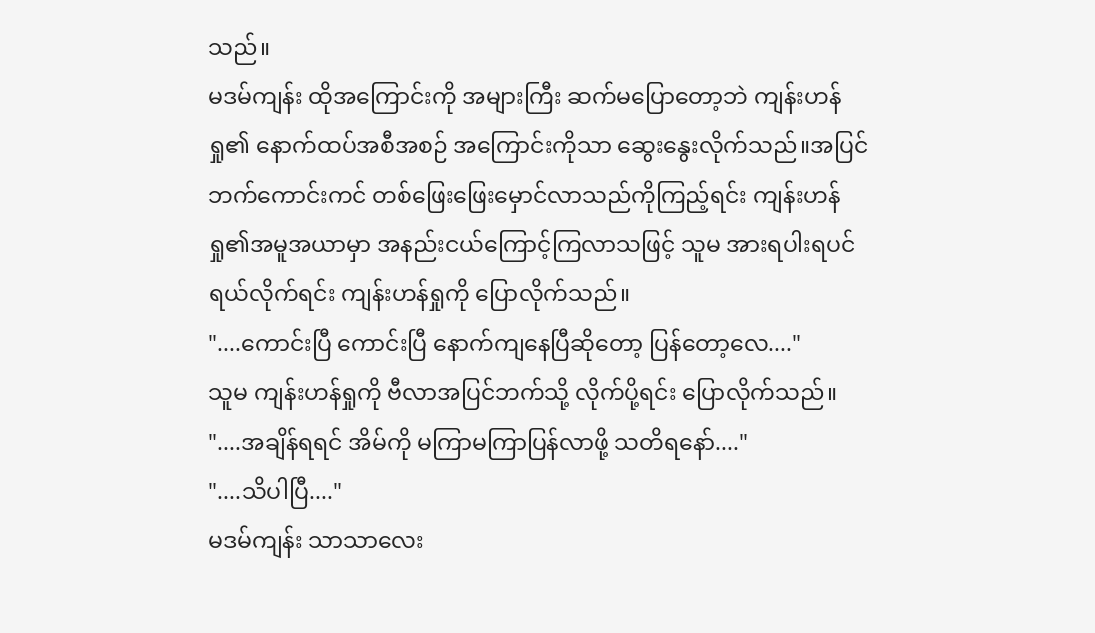သည်။
မဒမ်ကျန်း ထိုအကြောင်းကို အများကြီး ဆက်မပြောတော့ဘဲ ကျန်းဟန်ရှု၏ နောက်ထပ်အစီအစဉ် အကြောင်းကိုသာ ဆွေးနွေးလိုက်သည်။အပြင်ဘက်ကောင်းကင် တစ်ဖြေးဖြေးမှောင်လာသည်ကိုကြည့်ရင်း ကျန်းဟန်ရှု၏အမူအယာမှာ အနည်းငယ်ကြောင့်ကြလာသဖြင့် သူမ အားရပါးရပင် ရယ်လိုက်ရင်း ကျန်းဟန်ရှုကို ပြောလိုက်သည်။
"....ကောင်းပြီ ကောင်းပြီ နောက်ကျနေပြီဆိုတော့ ပြန်တော့လေ...."
သူမ ကျန်းဟန်ရှုကို ဗီလာအပြင်ဘက်သို့ လိုက်ပို့ရင်း ပြောလိုက်သည်။
"....အချိန်ရရင် အိမ်ကို မကြာမကြာပြန်လာဖို့ သတိရနော်...."
"....သိပါပြီ...."
မဒမ်ကျန်း သာသာလေး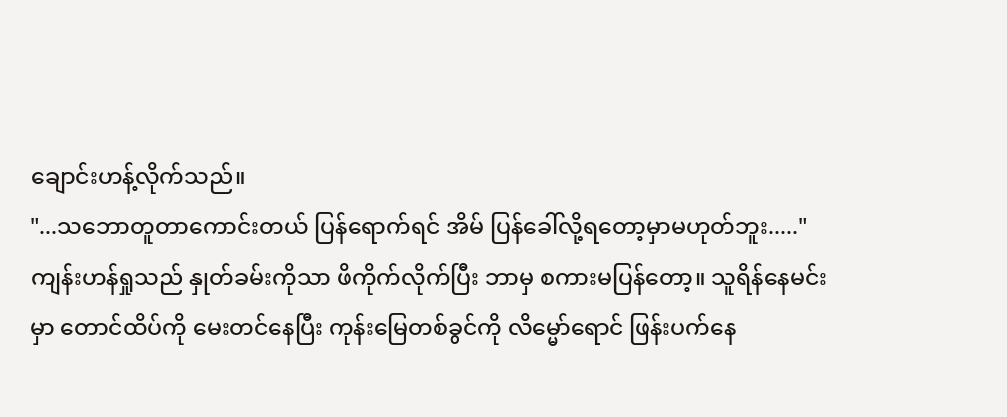ချောင်းဟန့်လိုက်သည်။
"...သဘောတူတာကောင်းတယ် ပြန်ရောက်ရင် အိမ် ပြန်ခေါ်လို့ရတော့မှာမဟုတ်ဘူး....."
ကျန်းဟန်ရှုသည် နှုတ်ခမ်းကိုသာ ဖိကိုက်လိုက်ပြီး ဘာမှ စကားမပြန်တော့။ သူရိန်နေမင်းမှာ တောင်ထိပ်ကို မေးတင်နေပြီး ကုန်းမြေတစ်ခွင်ကို လိမ္မော်ရောင် ဖြန်းပက်နေ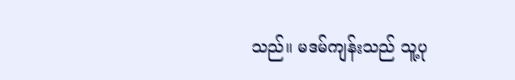သည်။ မဒမ်ကျန်းသည် သူ့ပု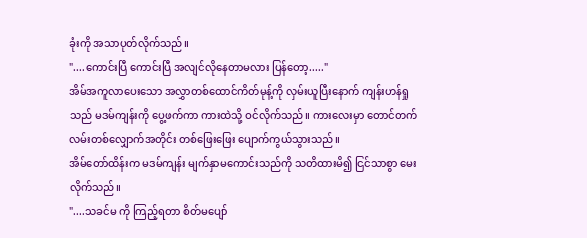ခုံးကို အသာပုတ်လိုက်သည်။
"....ကောင်းပြီ ကောင်းပြီ အလျင်လိုနေတာမလား ပြန်တော့....."
အိမ်အကူလာပေးသော အလွှာတစ်ထောင်ကိတ်မုန့်ကို လှမ်းယူပြီးနောက် ကျန်းဟန်ရှုသည် မဒမ်ကျန်းကို ပွေ့ဖက်ကာ ကားထဲသို့ ဝင်လိုက်သည်။ ကားလေးမှာ တောင်တက်လမ်းတစ်လျှောက်အတိုင်း တစ်ဖြေးဖြေး ပျောက်ကွယ်သွားသည်။
အိမ်တော်ထိန်းက မဒမ်ကျန်း မျက်နှာမကောင်းသည်ကို သတိထားမိ၍ ငြင်သာစွာ မေးလိုက်သည်။
"....သခင်မ ကို ကြည့်ရတာ စိတ်မပျော်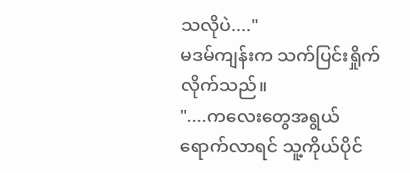သလိုပဲ...."
မဒမ်ကျန်းက သက်ပြင်းရှိုက်လိုက်သည်။
"....ကလေးတွေအရွယ်ရောက်လာရင် သူ့ကိုယ်ပိုင်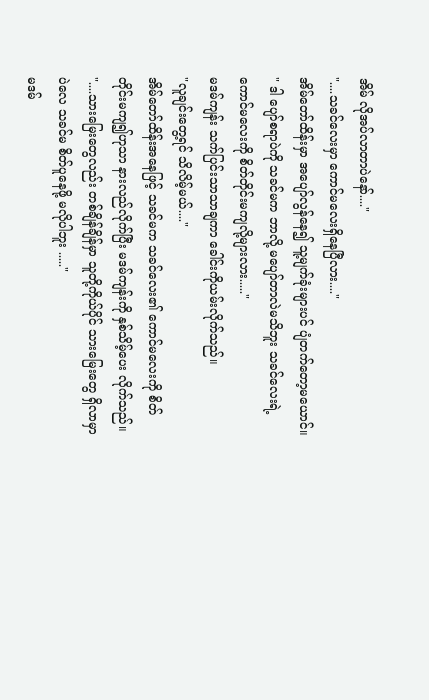အိမ် လိုအပ်လာတာပဲနော်...."
"....သခင်လေးမှာ ကောင်မလေးရှိနေပြီလား...."
အိမ်တော်ထိန်းမှာ အပျော်လွန်နေ၍ သူ့မျက်ခုံးများပင် ပျံတက်တော့မယောင်။
" ဒါ ပျော်စရာပဲကို သခင်မက ဘာလို့ မပျော်တာလဲမသိဘူး သခင်လေးရဲ့ကောင်မလေးကို စိတ်တိုင်းမကျလို့များလား....."
မဒမ်ကျန်း သက်ပြင်းသာသာချကာ ခေါင်းကိုယမ်းလိုက်သည်။
"လူချင်းတွေ့ရင် သိလိမ့်မယ်...."
အိမ်တော်ထိန်းအနေဖြင့် သခင်မက သခင်လေး၏ ကောင်မလေးကို စိတ်တိုင်းမကျ၍ဟုသာ နားလည်လိုက်ပြီး မဒမ်ကျန်းကို နှစ်သိမ့်ပေး လိုက်သည်။
"....သားမြေးတွေလည်း တစ်ချိန်ချိန်မှာ သူတို့ကိုယ်ပိုင် သားမြေးတွေ ရှိလာမှာပဲလေ သခင်မ စိတ်ပူနေဖို့ မလိုပါဘူး ....."
မဒမ်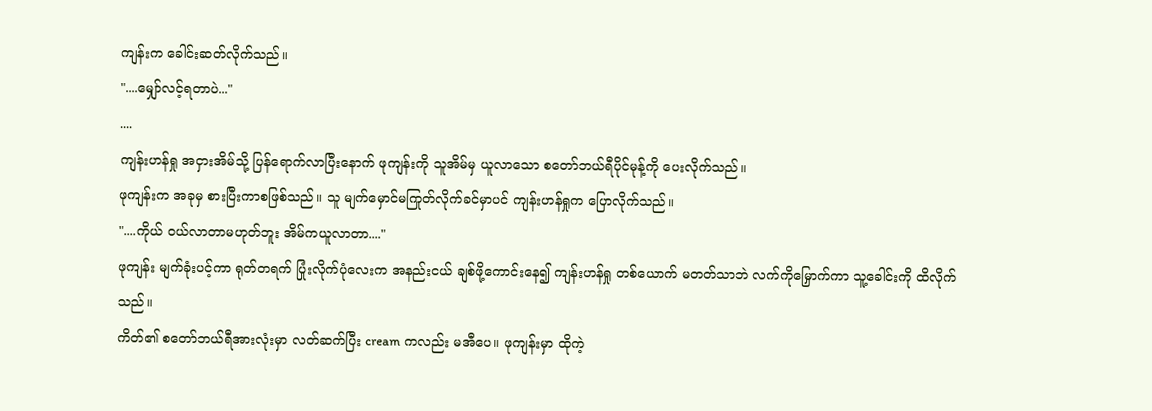ကျန်းက ခေါင်းဆတ်လိုက်သည်။
"....မျှော်လင့်ရတာပဲ..."
....
ကျန်းဟန်ရှု အငှားအိမ်သို့ ပြန်ရောက်လာပြီးနောက် ဖုကျန်းကို သူအိမ်မှ ယူလာသော စတော်ဘယ်ရီပိုင်မုန့်ကို ပေးလိုက်သည်။
ဖုကျန်းက အခုမှ စားပြီးကာစဖြစ်သည်။ သူ မျက်မှောင်မကြုတ်လိုက်ခင်မှာပင် ကျန်းဟန်ရှုက ပြောလိုက်သည်။
"....ကိုယ် ဝယ်လာတာမဟုတ်ဘူး အိမ်ကယူလာတာ...."
ဖုကျန်း မျက်ခုံးပင့်ကာ ရုတ်တရက် ပြုံးလိုက်ပုံလေးက အနည်းငယ် ချစ်ဖို့ကောင်းနေ၍ ကျန်းဟန်ရှု တစ်ယောက် မတတ်သာဘဲ လက်ကိုမြှောက်ကာ သူ့ခေါင်းကို ထိလိုက်သည်။
ကိတ်၏ စတော်ဘယ်ရီအားလုံးမှာ လတ်ဆက်ပြီး cream ကလည်း မအီပေ။ ဖုကျန်းမှာ ထိုကဲ့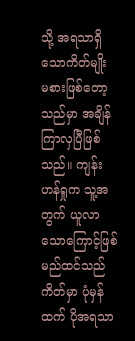သို့ အရသာရှိသောကိတ်မျိုး မစားဖြစ်တော့သည်မှာ အချိန်ကြာလှပြီဖြစ်သည်။ ကျန်းဟန်ရှုက သူ့အတွက် ယူလာသောကြောင့်ဖြစ်မည်ထင်သည် ကိတ်မှာ ပုံမှန်ထက် ပိုအရသာ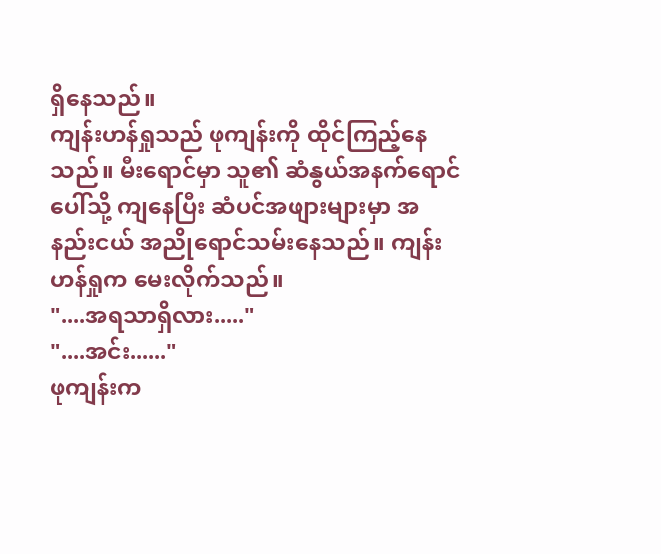ရှိနေသည်။
ကျန်းဟန်ရှုသည် ဖုကျန်းကို ထိုင်ကြည့်နေသည်။ မီးရောင်မှာ သူ၏ ဆံနွယ်အနက်ရောင်ပေါ်သို့ ကျနေပြီး ဆံပင်အဖျားများမှာ အနည်းငယ် အညိုရောင်သမ်းနေသည်။ ကျန်းဟန်ရှုက မေးလိုက်သည်။
"....အရသာရှိလား....."
"....အင်း......"
ဖုကျန်းက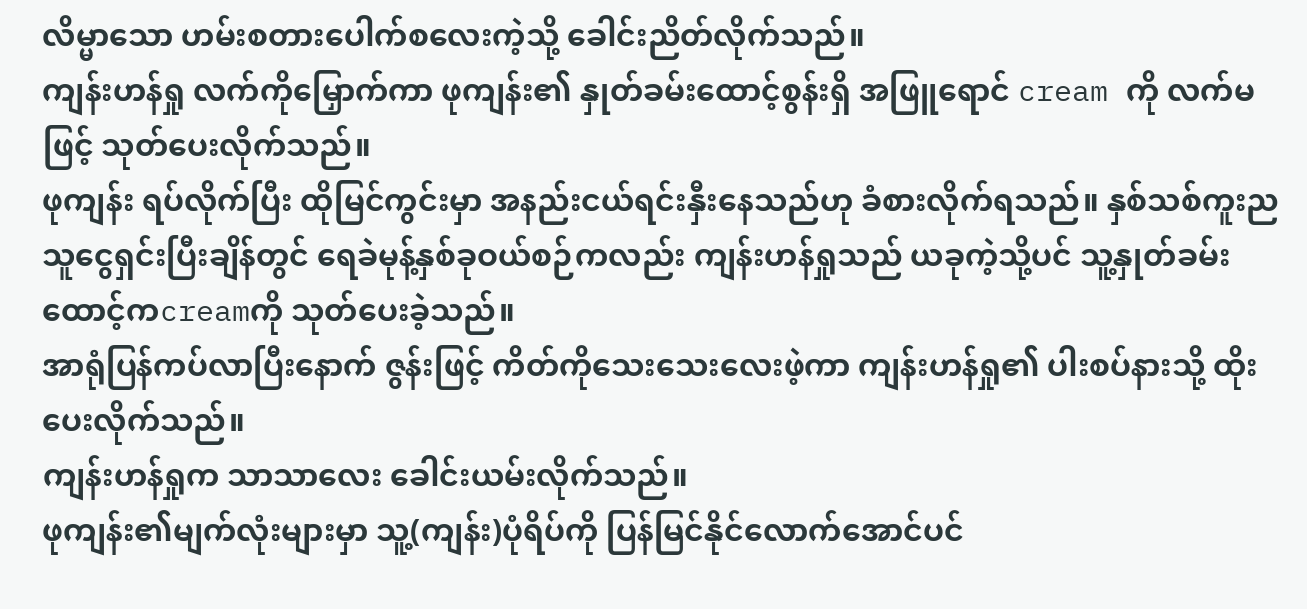လိမ္မာသော ဟမ်းစတားပေါက်စလေးကဲ့သို့ ခေါင်းညိတ်လိုက်သည်။
ကျန်းဟန်ရှု လက်ကိုမြှောက်ကာ ဖုကျန်း၏ နှုတ်ခမ်းထောင့်စွန်းရှိ အဖြူရောင် cream ကို လက်မဖြင့် သုတ်ပေးလိုက်သည်။
ဖုကျန်း ရပ်လိုက်ပြီး ထိုမြင်ကွင်းမှာ အနည်းငယ်ရင်းနှီးနေသည်ဟု ခံစားလိုက်ရသည်။ နှစ်သစ်ကူးည သူငွေရှင်းပြီးချိန်တွင် ရေခဲမုန့်နှစ်ခုဝယ်စဉ်ကလည်း ကျန်းဟန်ရှုသည် ယခုကဲ့သို့ပင် သူ့နှုတ်ခမ်းထောင့်ကcreamကို သုတ်ပေးခဲ့သည်။
အာရုံပြန်ကပ်လာပြီးနောက် ဇွန်းဖြင့် ကိတ်ကိုသေးသေးလေးဖဲ့ကာ ကျန်းဟန်ရှု၏ ပါးစပ်နားသို့ ထိုးပေးလိုက်သည်။
ကျန်းဟန်ရှုက သာသာလေး ခေါင်းယမ်းလိုက်သည်။
ဖုကျန်း၏မျက်လုံးများမှာ သူ့(ကျန်း)ပုံရိပ်ကို ပြန်မြင်နိုင်လောက်အောင်ပင်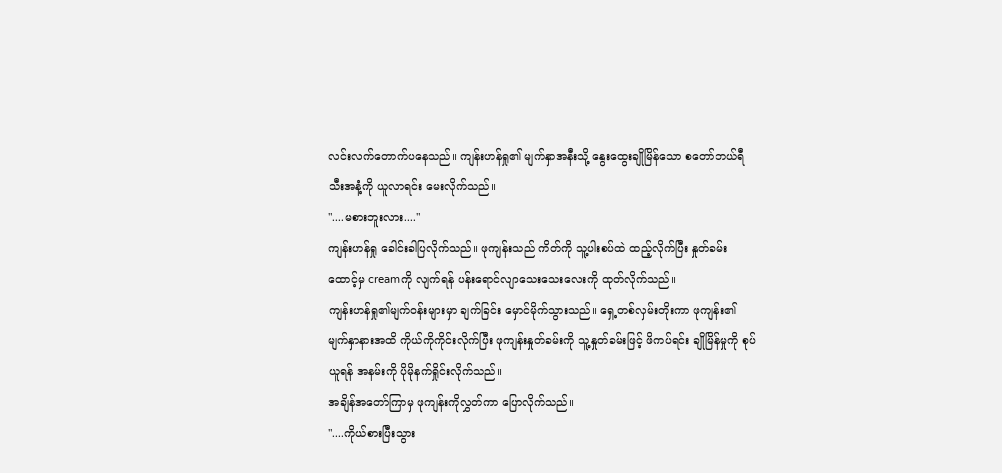လင်းလက်တောက်ပနေသည်။ ကျန်းဟန်ရှု၏ မျက်နှာအနီးသို့ နွေးထွေးချိုမြိန်သော စတော်ဘယ်ရီသီးအနံ့ကို ယူ‌လာရင်း မေးလိုက်သည်။
"....မစားဘူးလား...."
ကျန်းဟန်ရှု ခေါင်းခါပြလိုက်သည်။ ဖုကျန်းသည် ကိတ်ကို သူ့ပါးစပ်ထဲ ထည့်လိုက်ပြီး နှုတ်ခမ်းထောင့်မှ creamကို လျက်ရန် ပန်းရောင်လျာသေးသေးလေးကို ထုတ်လိုက်သည်။
ကျန်းဟန်ရှု၏မျက်ဝန်းများမှာ ချက်ခြင်း မှောင်မိုက်သွားသည်။ ရှေ့တစ်လှမ်းတိုးကာ ဖုကျန်း၏မျက်နှာနားအထိ ကိုယ်ကိုကိုင်းလိုက်ပြီး ဖုကျန်းနှုတ်ခမ်းကို သူ့နှုတ်ခမ်းဖြင့် ဖိကပ်ရင်း ချိုမြိန်မှုကို စုပ်ယူရန် အနမ်းကို ပိုမိုနက်ရှိုင်းလိုက်သည်။
အချိန်အတော်ကြာမှ ဖုကျန်းကိုလွှတ်ကာ ပြောလိုက်သည်။
"....ကိုယ်စားပြီးသွား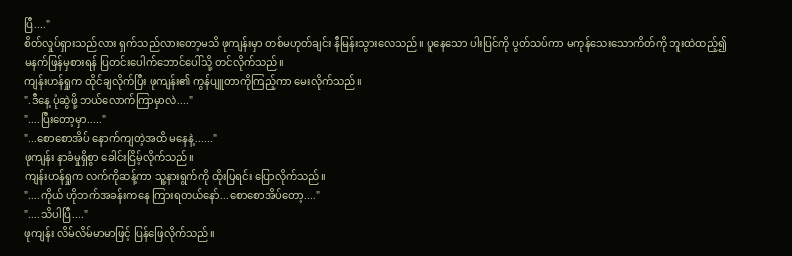ပြီ...."
စိတ်လှုပ်ရှားသည်လား ရှက်သည်လားတော့မသိ ဖုကျန်းမှာ တစ်မဟုတ်ချင်း နီမြန်းသွားလေသည်။ ပူနေသော ပါးပြင်ကို ပွတ်သပ်ကာ မကုန်သေးသောကိတ်ကို ဘူးထဲထည့်၍ မနက်ဖြန်မှစားရန် ပြတင်းပေါက်ဘောင်ပေါ်သို့ တင်လိုက်သည်။
ကျန်းဟန်ရှုက ထိုင်ချလိုက်ပြီး ဖုကျန်း၏ ကွန်ပျူတာကိုကြည့်ကာ မေးလိုက်သည်။
".ဒီနေ့ ပုံဆွဲဖို့ ဘယ်လောက်ကြာမှာလဲ...."
"....ပြီးတော့မှာ....."
"...စောစောအိပ် နောက်ကျတဲ့အထိ မနေနဲ့......"
ဖုကျန်း နာခံမှုရှိစွာ ခေါင်းငြိမ့်လိုက်သည်။
ကျန်းဟန်ရှုက လက်ကိုဆန့်ကာ သူ့နားရွက်ကို ထိုးပြရင်း‌ ပြောလိုက်သည်။
"....ကိုယ် ဟိုဘက်အခန်းကနေ ကြားရတယ်နော်...စောစောအိပ်တော့...."
"....သိပါပြီ...."
ဖုကျန်း လိမ်လိမ်မာမာဖြင့် ပြန်ဖြေလိုက်သည်။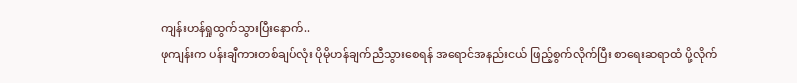ကျန်းဟန်ရှုထွက်သွားပြီးနောက်..
ဖုကျန်းက ပန်းချီကားတစ်ချပ်လုံး ပိုမိုဟန်ချက်ညီသွားစေရန် အရောင်အနည်းငယ် ဖြည့်စွက်လိုက်ပြီး စာရေးဆရာထံ ပို့လိုက်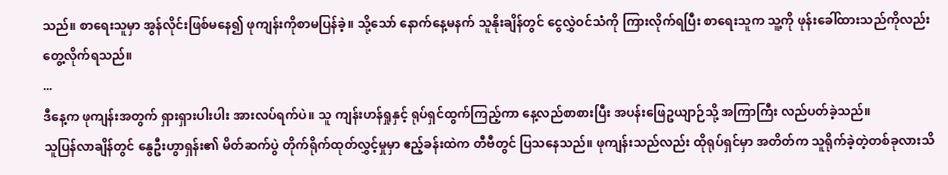သည်။ စာရေးသူမှာ အွန်လိုင်းဖြစ်မနေ၍ ဖုကျန်းကိုစာမပြန်ခဲ့။ သို့သော် နောက်နေ့မနက် သူ‌နိုးချိန်တွင် ငွေလွှဲဝင်သံကို ကြားလိုက်ရပြီး စာရေးသူက သူ့ကို ဖုန်းခေါ်ထားသည်ကိုလည်း တွေ့လိုက်ရသည်။
...
ဒီနေ့က ဖုကျန်းအတွက် ရှားရှားပါးပါး အားလပ်ရက်ပဲ။ သူ ကျန်းဟန်ရှုနှင့် ရုပ်ရှင်ထွက်ကြည့်ကာ နေ့လည်စာစားပြီး အပန်းဖြေဥယျာဉ်သို့ အကြာကြီး လည်ပတ်ခဲ့သည်။
သူပြန်လာချိန်တွင် နွေဦးဟွာရှန်း၏ မိတ်ဆက်ပွဲ တိုက်ရိုက်ထုတ်လွှင့်မှုမှာ ဧည့်ခန်းထဲက တီဗီတွင် ပြသနေသည်။ ဖုကျန်းသည်လည်း ထိုရုပ်ရှင်မှာ အတိတ်က သူရိုက်ခဲ့တဲ့တစ်ခုလားသိ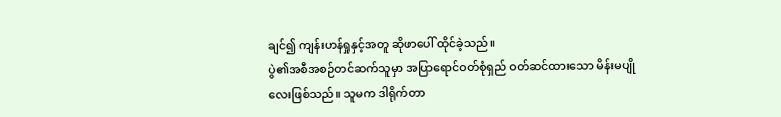ချင်၍ ကျန်းဟန်ရှုနှင့်အတူ ဆိုဖာပေါ် ထိုင်ခဲ့သည်။
ပွဲ၏အစီအစဉ်တင်ဆက်သူမှာ အပြာရောင်ဝတ်စုံရှည် ဝတ်ဆင်ထားသော မိန်းမပျိုလေးဖြစ်သည်။ သူမက ဒါရိုက်တာ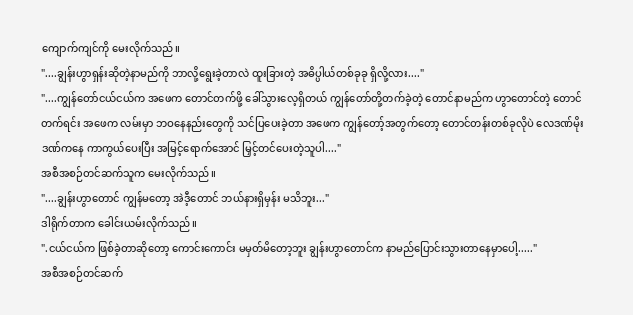ကျောက်ကျင်ကို မေးလိုက်သည်။
"....ချွန်းဟွာရှန်းဆိုတဲ့နာမည်ကို ဘာလို့ရွေးခဲ့တာလဲ ထူးခြားတဲ့ အဓိပ္ပါယ်တစ်ခုခု ရှိလို့လား...."
"....ကျွန်တော်ငယ်ငယ်က အဖေက တောင်တက်ဖို့ ခေါ်သွားလေ့ရှိတယ် ကျွန်တော်တို့တက်ခဲ့တဲ့ တောင်နာမည်က ဟွာတောင်တဲ့ တောင်တက်ရင်း အဖေက လမ်းမှာ ဘဝနေနည်း‌တွေကို သင်ပြပေးခဲ့တာ အဖေက ကျွန်တော့်အတွက်တော့ ‌တောင်တန်းတစ်ခုလိုပဲ လေဒဏ်မိုးဒဏ်ကနေ ကာကွယ်ပေးပြီး အမြင့်ရောက်အောင် မြှင့်တင်ပေးတဲ့သူပါ...."
အစီအစဉ်တင်ဆက်သူက မေးလိုက်သည်။
"....ချွန်းဟွာတောင် ကျွန်မတော့ အဲဒီ့တောင် ဘယ်နားရှိမှန်း မသိဘူး..."
ဒါရိုက်တာက ခေါင်းယမ်းလိုက်သည်။
".ငယ်ငယ်က ဖြစ်ခဲ့တာဆိုတော့ ကောင်းကောင်း မမှတ်မိတော့ဘူး ချွန်းဟွာတောင်က နာမည်ပြောင်းသွားတာနေမှာပေါ့....."
အစီအစဉ်တင်ဆက်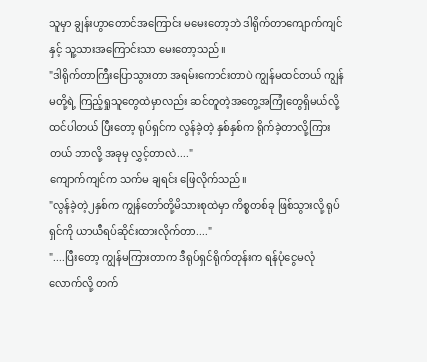သူမှာ ချွန်းဟွာတောင်အကြောင်း မမေးတော့ဘဲ ဒါရိုက်တာကျောက်ကျင်နှင့် သူ့သားအကြောင်းသာ မေးတော့သည်။
"ဒါရိုက်တာကြီးပြောသွားတာ အရမ်းကောင်းတာပဲ ကျွန်မထင်တယ် ကျွန်မတို့ရဲ့ ကြည့်ရှုသူတွေထဲမှာလည်း ဆင်တူတဲ့အတွေ့အကြုံတွေရှိမယ်လို့ ထင်ပါတယ် ပြီးတော့ ရုပ်ရှင်က လွန်ခဲ့တဲ့ နှစ်နှစ်က ရိုက်ခဲ့တာလို့ကြားတယ် ဘာလို့ အခုမှ လွှင့်တာလဲ...."
ကျောက်ကျင်က သက်မ ချရင်း ဖြေလိုက်သည်။
"လွန်ခဲ့တဲ့၂နှစ်က ကျွန်တော်တို့မိသားစုထဲမှာ ကိစ္စတစ်ခု ဖြစ်သွားလို့ ရုပ်ရှင်ကို ယာယီရပ်ဆိုင်းထားလိုက်တာ...."
"....ပြီးတော့ ကျွန်မကြားတာက ဒီရုပ်ရှင်ရိုက်တုန်းက ရန်ပုံငွေမလုံလောက်လို့ တက်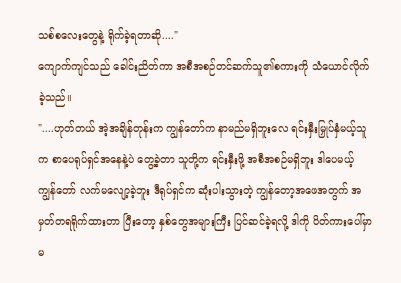သစ်စလေးတွေနဲ့ ရိုက်ခဲ့ရတာဆို...."
ကျောက်ကျင်သည် ခေါင်းညိတ်ကာ အစီအစဉ်တင်ဆက်သူ၏စကားကို သံယောင်လိုက်ခဲ့သည်။
"....ဟုတ်တယ် အဲ့အချိန်တုန်းက ကျွန်တော်က နာမည်မရှိဘူးလေ ရင်းနှီးမြှုပ်နှံမယ့်သူက စာပေရုပ်ရှင်အနေနဲ့ပဲ တွေ့ခဲ့တာ သူတို့က ရင်းနှီးဖို့ အစီအစဉ်မရှိဘူး ဒါပေမယ့် ကျွန်တော် လက်မလျော့ခဲ့ဘူး ဒီရုပ်ရှင်က ဆုံးပါးသွားတဲ့ ကျွန်တော့အဖေအတွက် အမှတ်တရရိုက်ထားတာ ပြီးတော့ နှစ်တွေအများကြီး ပြင်ဆင်ခဲ့ရ‌လို့ ဒါကို ပိတ်ကားပေါ်မှာ မ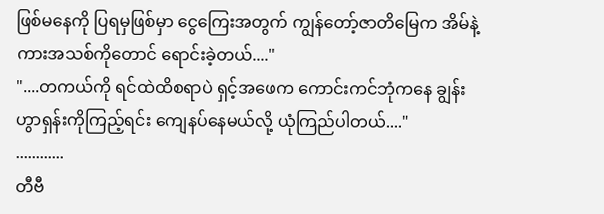ဖြစ်မနေကို ပြရမှဖြစ်မှာ ငွေကြေးအတွက် ကျွန်တော့်ဇာတိမြေက အိမ်နဲ့ ကားအသစ်ကိုတောင် ရောင်းခဲ့တယ်...."
"....တကယ်ကို ရင်ထဲထိစရာပဲ ရှင့်အဖေက ကောင်းကင်ဘုံကနေ ချွန်းဟွာရှန်းကိုကြည့်ရင်း ကျေနပ်နေမယ်လို့ ယုံကြည်ပါတယ်...."
............
တီဗီ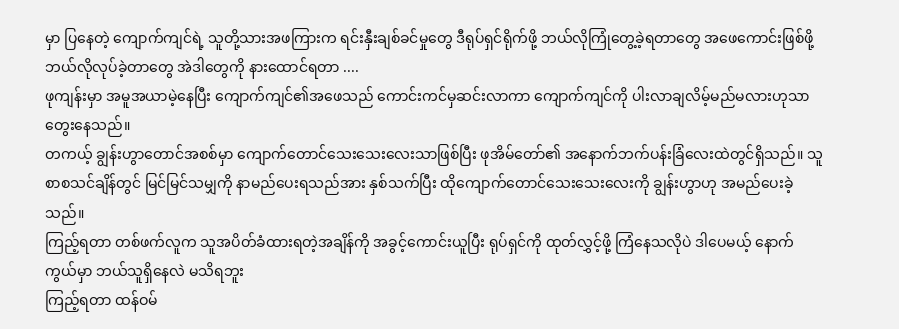မှာ ပြနေတဲ့ ကျောက်ကျင်ရဲ့ သူတို့သားအဖကြားက ရင်းနှီးချစ်ခင်မှုတွေ ဒီရုပ်ရှင်ရိုက်ဖို့ ဘယ်လိုကြုံတွေ့ခဲ့ရတာတွေ အဖေကောင်းဖြစ်ဖို့ ဘယ်လိုလုပ်ခဲ့တာတွေ အဲဒါတွေကို နားထောင်ရတာ ....
ဖုကျန်းမှာ အမူအယာမဲ့နေပြီး ကျောက်ကျင်၏အဖေသည် ကောင်းကင်မှဆင်းလာကာ ကျောက်ကျင်ကို ပါးလာချလိမ့်မည်မလားဟုသာ တွေးနေသည်။
တကယ့် ချွန်းဟွာတောင်အစစ်မှာ ကျောက်တောင်သေးသေးလေးသာဖြစ်ပြီး ဖုအိမ်တော်၏ အနောက်ဘက်ပန်းခြံလေးထဲတွင်ရှိသည်။ သူစာစသင်ချိန်တွင် မြင်မြင်သမျှကို နာမည်ပေးရသည်အား နှစ်သက်ပြီး ထိုကျောက်တောင်သေးသေးလေးကို ချွန်းဟွာဟု အမည်ပေးခဲ့သည်။
ကြည့်ရတာ တစ်ဖက်လူက သူအပိတ်ခံထားရတဲ့အချိန်ကို အခွင့်ကောင်းယူပြီး ရုပ်ရှင်ကို ထုတ်လွှင့်ဖို့ ကြံနေသလိုပဲ ဒါပေမယ့် နောက်ကွယ်မှာ ဘယ်သူရှိနေလဲ မသိရဘူး
ကြည့်ရတာ ထန်ဝမ်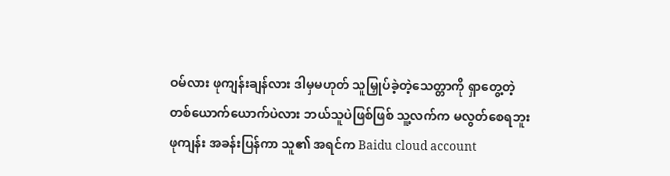ဝမ်လား ဖုကျန်းချန်လား ဒါမှမဟုတ် သူမြှုပ်ခဲ့တဲ့သေတ္တာကို ရှာတွေ့တဲ့တစ်ယောက်ယောက်ပဲလား ဘယ်သူပဲဖြစ်ဖြစ် သူ့လက်က မလွတ်စေရဘူး
ဖုကျန်း အခန်းပြန်ကာ သူ၏ အရင်က Baidu cloud account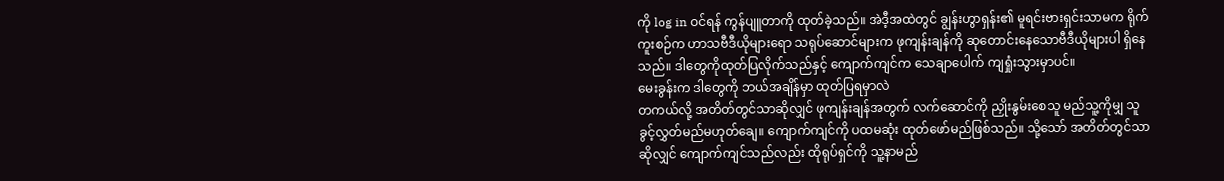ကို log in ဝင်ရန် ကွန်ပျူတာကို ထုတ်ခဲ့သည်။ အဲဒီ့အထဲတွင် ချွန်းဟွာရှန်း၏ မူရင်းဗားရှင်းသာမက ရိုက်ကူးစဉ်က ဟာသဗီဒီယိုများရော သရုပ်ဆောင်များက ဖုကျန်းချန်ကို ဆုတောင်းနေသောဗီဒီယိုများပါ ရှိနေသည်။ ဒါတွေကိုထုတ်ပြလိုက်သည်နှင့် ကျောက်ကျင်က သေချာပေါက် ကျရှုံးသွားမှာပင်။
မေးခွန်းက ဒါတွေကို ဘယ်အချိန်မှာ ထုတ်ပြရမှာလဲ
တကယ်လို့ အတိတ်တွင်သာဆိုလျှင် ဖုကျန်းချန်အတွက် လက်ဆောင်ကို ညှိုးနွမ်းစေသူ မည်သူ့ကိုမျှ သူခွင့်လွှတ်မည်မဟုတ်ချေ။ ကျောက်ကျင်ကို ပထမဆုံး ထုတ်ဖော်မည်ဖြစ်သည်။ သို့သော် အတိတ်တွင်သာဆိုလျှင် ကျောက်ကျင်သည်လည်း ထိုရုပ်ရှင်ကို သူ့နာမည်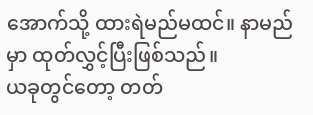အောက်သို့ ထားရဲမည်မထင်။ နာမည်မှာ ထုတ်လွှင့်ပြီးဖြစ်သည်။
ယခုတွင်တော့ တတ်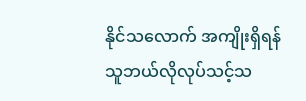နိုင်သလောက် အကျိုးရှိရန် သူဘယ်လိုလုပ်သင့်သ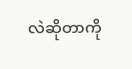လဲဆိုတာကို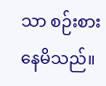သာ စဉ်းစားနေမိသည်။